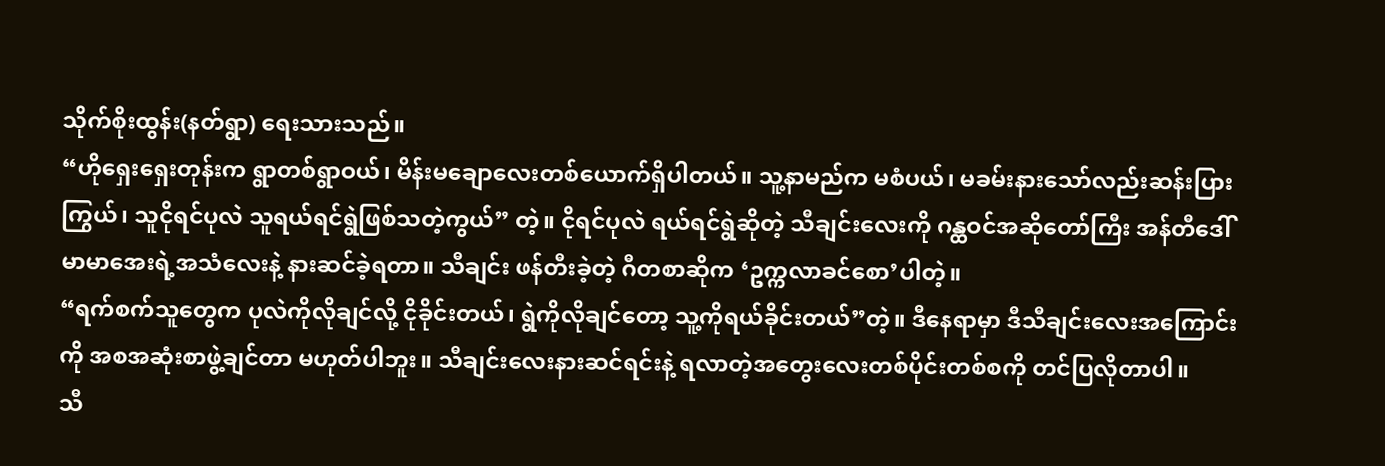သိုက်စိုးထွန်း(နတ်ရွာ) ရေးသားသည်။
“ဟိုရှေးရှေးတုန်းက ရွာတစ်ရွာဝယ်၊ မိန်းမချောလေးတစ်ယောက်ရှိပါတယ်။ သူ့နာမည်က မစံပယ်၊ မခမ်းနားသော်လည်းဆန်းပြားကြွယ်၊ သူငိုရင်ပုလဲ သူရယ်ရင်ရွဲဖြစ်သတဲ့ကွယ်” တဲ့။ ငိုရင်ပုလဲ ရယ်ရင်ရွဲဆိုတဲ့ သီချင်းလေးကို ဂန္ထဝင်အဆိုတော်ကြီး အန်တီဒေါ်မာမာအေးရဲ့အသံလေးနဲ့ နားဆင်ခဲ့ရတာ။ သီချင်း ဖန်တီးခဲ့တဲ့ ဂီတစာဆိုက ‘ဥက္ကလာခင်စော’ပါတဲ့။
“ရက်စက်သူတွေက ပုလဲကိုလိုချင်လို့ ငိုခိုင်းတယ်၊ ရွဲကိုလိုချင်တော့ သူ့ကိုရယ်ခိုင်းတယ်”တဲ့။ ဒီနေရာမှာ ဒီသီချင်းလေးအကြောင်းကို အစအဆုံးစာဖွဲ့ချင်တာ မဟုတ်ပါဘူး။ သီချင်းလေးနားဆင်ရင်းနဲ့ ရလာတဲ့အတွေးလေးတစ်ပိုင်းတစ်စကို တင်ပြလိုတာပါ။
သီ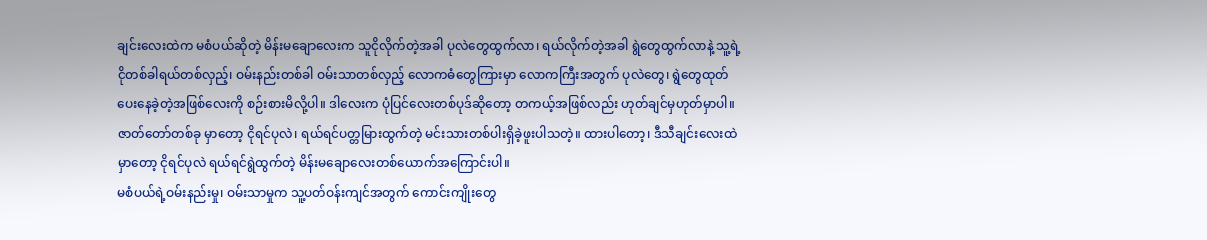ချင်းလေးထဲက မစံပယ်ဆိုတဲ့ မိန်းမချောလေးက သူငိုလိုက်တဲ့အခါ ပုလဲတွေထွက်လာ၊ ရယ်လိုက်တဲ့အခါ ရွဲတွေထွက်လာနဲ့ သူ့ရဲ့ ငိုတစ်ခါရယ်တစ်လှည့်၊ ဝမ်းနည်းတစ်ခါ ဝမ်းသာတစ်လှည့် လောကဓံတွေကြားမှာ လောကကြီးအတွက် ပုလဲတွေ၊ ရွဲတွေထုတ်ပေးနေခဲ့တဲ့အဖြစ်လေးကို စဉ်းစားမိလို့ပါ။ ဒါလေးက ပုံပြင်လေးတစ်ပုဒ်ဆိုတော့ တကယ့်အဖြစ်လည်း ဟုတ်ချင်မှဟုတ်မှာပါ။ ဇာတ်တော်တစ်ခု မှာတော့ ငိုရင်ပုလဲ၊ ရယ်ရင်ပတ္တမြားထွက်တဲ့ မင်းသားတစ်ပါးရှိခဲ့ဖူးပါသတဲ့။ ထားပါတော့၊ ဒီသီချင်းလေးထဲ မှာတော့ ငိုရင်ပုလဲ ရယ်ရင်ရွဲထွက်တဲ့ မိန်းမချောလေးတစ်ယောက်အကြောင်းပါ။
မစံပယ်ရဲ့ဝမ်းနည်းမှု၊ ဝမ်းသာမှုက သူ့ပတ်ဝန်းကျင်အတွက် ကောင်းကျိုးတွေ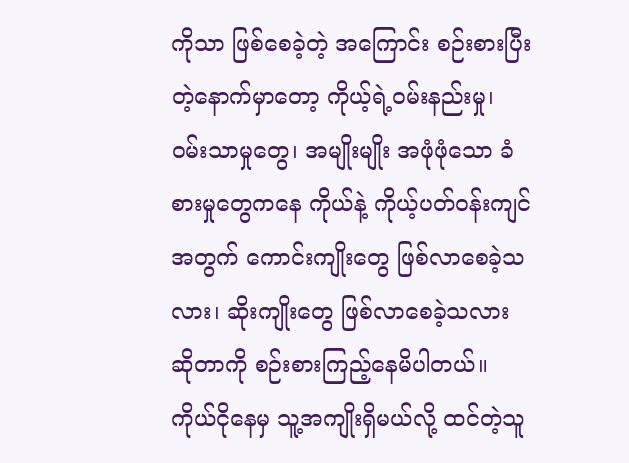ကိုသာ ဖြစ်စေခဲ့တဲ့ အကြောင်း စဉ်းစားပြီးတဲ့နောက်မှာတော့ ကိုယ့်ရဲ့ဝမ်းနည်းမှု၊ ဝမ်းသာမှုတွေ၊ အမျိုးမျိုး အဖုံဖုံသော ခံစားမှုတွေကနေ ကိုယ်နဲ့ ကိုယ့်ပတ်ဝန်းကျင်အတွက် ကောင်းကျိုးတွေ ဖြစ်လာစေခဲ့သလား၊ ဆိုးကျိုးတွေ ဖြစ်လာစေခဲ့သလား ဆိုတာကို စဉ်းစားကြည့်နေမိပါတယ်။ ကိုယ်ငိုနေမှ သူ့အကျိုးရှိမယ်လို့ ထင်တဲ့သူ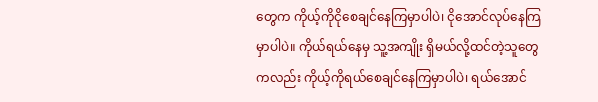တွေက ကိုယ့်ကိုငိုစေချင်နေကြမှာပါပဲ၊ ငိုအောင်လုပ်နေကြမှာပါပဲ။ ကိုယ်ရယ်နေမှ သူ့အကျိုး ရှိမယ်လို့ထင်တဲ့သူတွေကလည်း ကိုယ့်ကိုရယ်စေချင်နေကြမှာပါပဲ၊ ရယ်အောင်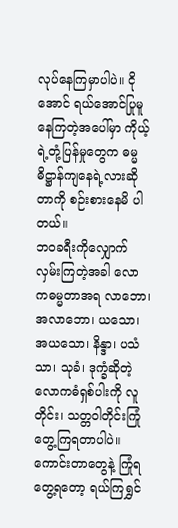လုပ်နေကြမှာပါပဲ။ ငိုအောင် ရယ်အောင်ပြုမူနေကြတဲ့အပေါ်မှာ ကိုယ့်ရဲ့တုံ့ပြန်မှုတွေက ဓမ္မဓိဋ္ဌာန်ကျနေရဲ့လားဆိုတာကို စဉ်းစားနေမိ ပါတယ်။
ဘဝခရီးကိုလျှောက်လှမ်းကြတဲ့အခါ လောကဓမ္မတာအရ လာဘော၊ အလာဘော၊ ယသော၊ အယသော၊ နိန္ဒာ၊ ပသံသာ၊ သုခံ၊ ဒုက္ခံဆိုတဲ့ လောကဓံရှစ်ပါးကို လူတိုင်း၊ သတ္တဝါတိုင်းကြုံတွေ့ကြရတာပါပဲ။ ကောင်းတာတွေနဲ့ ကြုံရတွေ့ရတော့ ရယ်ကြရွှင်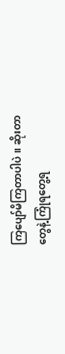ကြပျော်မိကြတာပါပဲ။ ဆိုးတာတွေနဲ့ကြုံရတွေ့ရ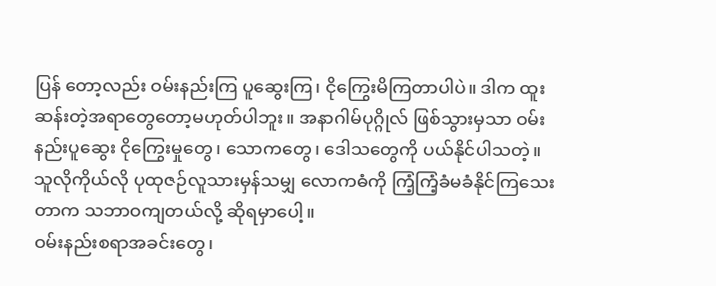ပြန် တော့လည်း ဝမ်းနည်းကြ ပူဆွေးကြ၊ ငိုကြွေးမိကြတာပါပဲ။ ဒါက ထူးဆန်းတဲ့အရာတွေတော့မဟုတ်ပါဘူး။ အနာဂါမ်ပုဂ္ဂိုလ် ဖြစ်သွားမှသာ ဝမ်းနည်းပူဆွေး ငိုကြွေးမှုတွေ၊ သောကတွေ၊ ဒေါသတွေကို ပယ်နိုင်ပါသတဲ့။ သူလိုကိုယ်လို ပုထုဇဉ်လူသားမှန်သမျှ လောကဓံကို ကြံ့ကြံ့ခံမခံနိုင်ကြသေးတာက သဘာဝကျတယ်လို့ ဆိုရမှာပေါ့။
ဝမ်းနည်းစရာအခင်းတွေ၊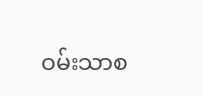ဝမ်းသာစ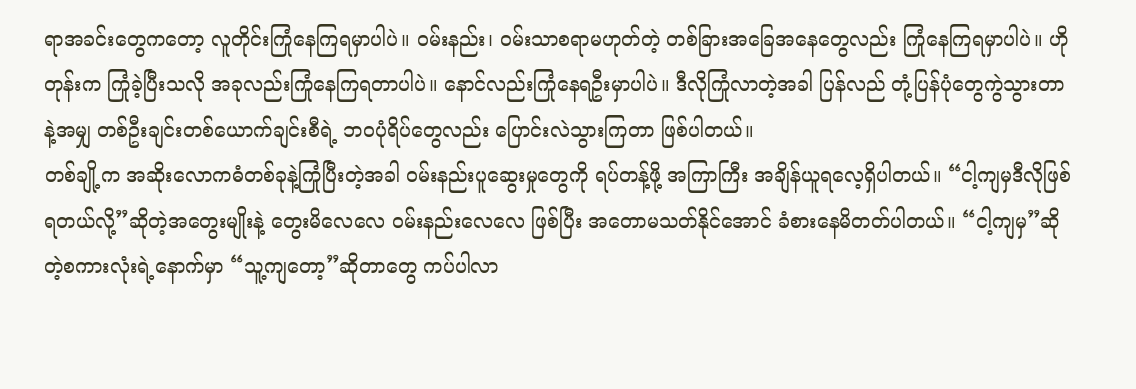ရာအခင်းတွေကတော့ လူတိုင်းကြုံနေကြရမှာပါပဲ။ ဝမ်းနည်း၊ ဝမ်းသာစရာမဟုတ်တဲ့ တစ်ခြားအခြေအနေတွေလည်း ကြုံနေကြရမှာပါပဲ။ ဟိုတုန်းက ကြုံခဲ့ပြီးသလို အခုလည်းကြုံနေကြရတာပါပဲ။ နောင်လည်းကြုံနေရဦးမှာပါပဲ။ ဒီလိုကြုံလာတဲ့အခါ ပြန်လည် တုံ့ပြန်ပုံတွေကွဲသွားတာနဲ့အမျှ တစ်ဦးချင်းတစ်ယောက်ချင်းစီရဲ့ ဘဝပုံရိပ်တွေလည်း ပြောင်းလဲသွားကြတာ ဖြစ်ပါတယ်။
တစ်ချို့က အဆိုးလောကဓံတစ်ခုနဲ့ကြုံပြီးတဲ့အခါ ဝမ်းနည်းပူဆွေးမှုတွေကို ရပ်တန့်ဖို့ အကြာကြီး အချိန်ယူရလေ့ရှိပါတယ်။ “ငါ့ကျမှဒီလိုဖြစ်ရတယ်လို့”ဆိုတဲ့အတွေးမျိုးနဲ့ တွေးမိလေလေ ဝမ်းနည်းလေလေ ဖြစ်ပြီး အတောမသတ်နိုင်အောင် ခံစားနေမိတတ်ပါတယ်။ “ငါ့ကျမှ”ဆိုတဲ့စကားလုံးရဲ့နောက်မှာ “သူ့ကျတော့”ဆိုတာတွေ ကပ်ပါလာ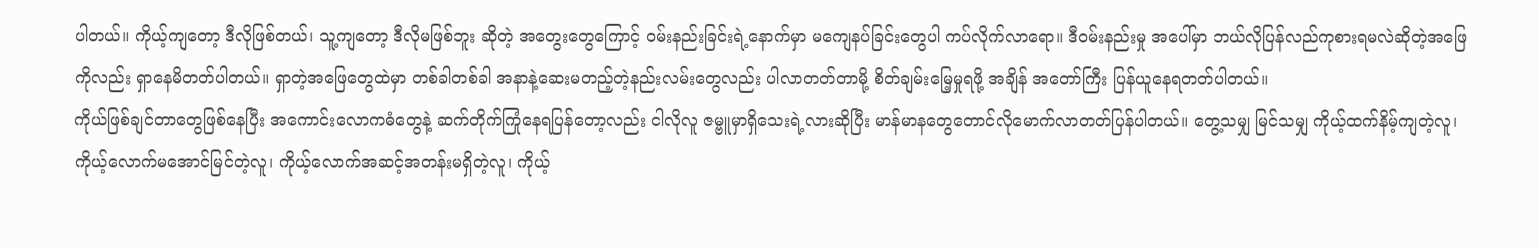ပါတယ်။ ကိုယ့်ကျတော့ ဒီလိုဖြစ်တယ်၊ သူ့ကျတော့ ဒီလိုမဖြစ်ဘူး ဆိုတဲ့ အတွေးတွေကြောင့် ဝမ်းနည်းခြင်းရဲ့နောက်မှာ မကျေနပ်ခြင်းတွေပါ ကပ်လိုက်လာရော။ ဒီဝမ်းနည်းမှု အပေါ်မှာ ဘယ်လိုပြန်လည်ကုစားရမလဲဆိုတဲ့အဖြေကိုလည်း ရှာနေမိတတ်ပါတယ်။ ရှာတဲ့အဖြေတွေထဲမှာ တစ်ခါတစ်ခါ အနာနဲ့ဆေးမတည့်တဲ့နည်းလမ်းတွေလည်း ပါလာတတ်တာမို့ စိတ်ချမ်းမြေ့မှုရဖို့ အချိန် အတော်ကြီး ပြန်ယူနေရတတ်ပါတယ်။
ကိုယ်ဖြစ်ချင်တာတွေဖြစ်နေပြီး အကောင်းလောကဓံတွေနဲ့ ဆက်တိုက်ကြုံနေရပြန်တော့လည်း ငါလိုလူ ဇမ္ဗူမှာရှိသေးရဲ့လားဆိုပြီး မာန်မာနတွေတောင်လိုမောက်လာတတ်ပြန်ပါတယ်။ တွေ့သမျှ မြင်သမျှ ကိုယ့်ထက်နိမ့်ကျတဲ့လူ၊ ကိုယ့်လောက်မအောင်မြင်တဲ့လူ၊ ကိုယ့်လောက်အဆင့်အတန်းမရှိတဲ့လူ၊ ကိုယ့်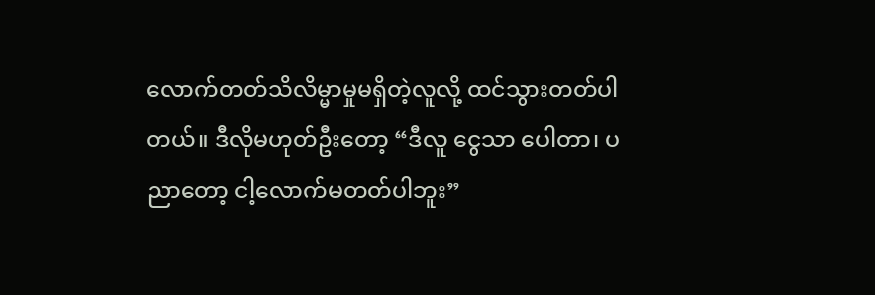လောက်တတ်သိလိမ္မာမှုမရှိတဲ့လူလို့ ထင်သွားတတ်ပါတယ်။ ဒီလိုမဟုတ်ဦးတော့ “ဒီလူ ငွေသာ ပေါတာ၊ ပညာတော့ ငါ့လောက်မတတ်ပါဘူး”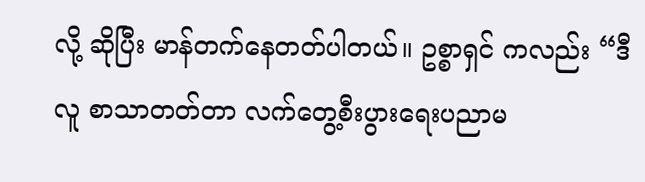လို့ ဆိုပြီး မာန်တက်နေတတ်ပါတယ်။ ဥစ္စာရှင် ကလည်း “ဒီလူ စာသာတတ်တာ လက်တွေ့စီးပွားရေးပညာမ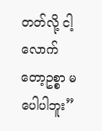တတ်လို့ ငါ့လောက်တော့ဥစ္စာ မပေါပါဘူး”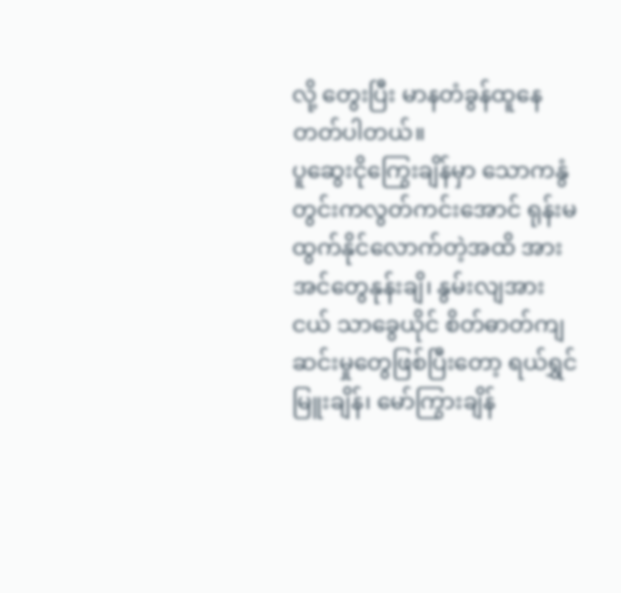လို့ တွေးပြီး မာနတံခွန်ထူနေတတ်ပါတယ်။
ပူဆွေးငိုကြွေးချိန်မှာ သောကနွံတွင်းကလွတ်ကင်းအောင် ရုန်းမထွက်နိုင်လောက်တဲ့အထိ အားအင်တွေနုန်းချိ၊ နွမ်းလျအားငယ် သာခွေယိုင် စိတ်ဓာတ်ကျဆင်းမှုတွေဖြစ်ပြီးတော့ ရယ်ရွှင်မြူးချိန်၊ မော်ကြွားချိန်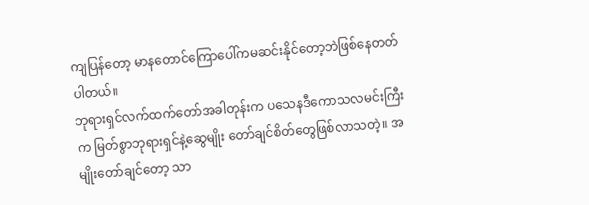ကျပြန်တော့ မာနတောင်ကြောပေါ်ကမဆင်းနိုင်တော့ဘဲဖြစ်နေတတ်ပါတယ်။
ဘုရားရှင်လက်ထက်တော်အခါတုန်းက ပသေနဒီကောသလမင်းကြီးက မြတ်စွာဘုရားရှင်နဲ့ဆွေမျိုး တော်ချင်စိတ်တွေဖြစ်လာသတဲ့။ အမျိုးတော်ချင်တော့ သာ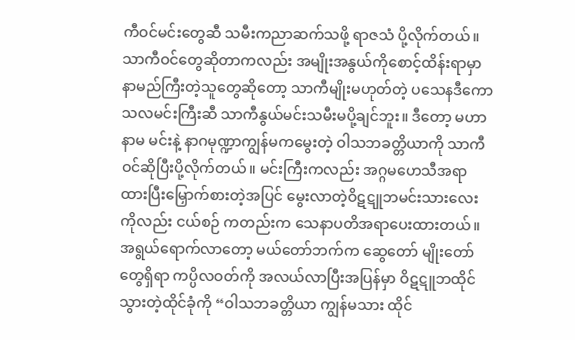ကီဝင်မင်းတွေဆီ သမီးကညာဆက်သဖို့ ရာဇသံ ပို့လိုက်တယ်။ သာကီဝင်တွေဆိုတာကလည်း အမျိုးအနွယ်ကိုစောင့်ထိန်းရာမှာနာမည်ကြီးတဲ့သူတွေဆိုတော့ သာကီမျိုးမဟုတ်တဲ့ ပသေနဒီကောသလမင်းကြီးဆီ သာကီနွယ်မင်းသမီးမပို့ချင်ဘူး။ ဒီတော့ မဟာနာမ မင်းနဲ့ နာဂမုဏ္ဍာကျွန်မကမွေးတဲ့ ဝါသဘခတ္တိယာကို သာကီဝင်ဆိုပြီးပို့လိုက်တယ်။ မင်းကြီးကလည်း အဂ္ဂမဟေသီအရာထားပြီးမြှောက်စားတဲ့အပြင် မွေးလာတဲ့ဝိဋဋူဘမင်းသားလေးကိုလည်း ငယ်စဉ် ကတည်းက သေနာပတိအရာပေးထားတယ်။ အရွယ်ရောက်လာတော့ မယ်တော်ဘက်က ဆွေတော် မျိုးတော်တွေရှိရာ ကပ္ပိလဝတ်ကို အလယ်လာပြီးအပြန်မှာ ဝိဋဋူဘထိုင်သွားတဲ့ထိုင်ခုံကို “ဝါသဘခတ္တိယာ ကျွန်မသား ထိုင်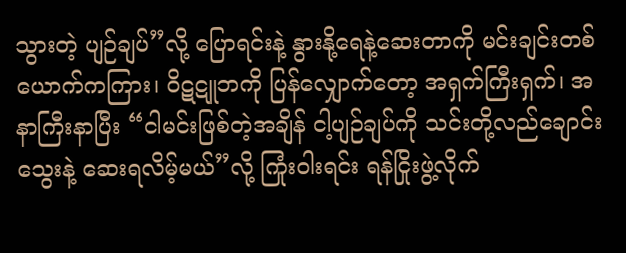သွားတဲ့ ပျဉ်ချပ်”လို့ ပြောရင်းနဲ့ နွားနို့ရေနဲ့ဆေးတာကို မင်းချင်းတစ်ယောက်ကကြား၊ ဝိဋဋူဘကို ပြန်လျှောက်တော့ အရှက်ကြီးရှက်၊ အနာကြီးနာပြီး “ငါမင်းဖြစ်တဲ့အချိန် ငါ့ပျဉ်ချပ်ကို သင်းတို့လည်ချောင်းသွေးနဲ့ ဆေးရလိမ့်မယ်”လို့ ကြုံးဝါးရင်း ရန်ငြိုးဖွဲ့လိုက်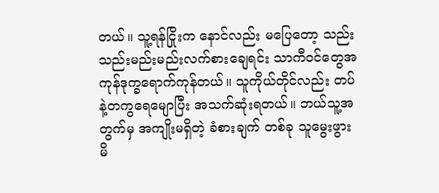တယ်။ သူ့ရန်ငြိုးက နောင်လည်း မပြေတော့ သည်းသည်းမည်းမည်းလက်စားချေရင်း သာကီဝင်တွေအကုန်ဒုက္ခရောက်ကုန်တယ်။ သူကိုယ်တိုင်လည်း တပ်နဲ့တကွရေမျောပြီး အသက်ဆုံးရတယ်။ ဘယ်သူ့အတွက်မှ အကျိုးမရှိတဲ့ ခံစားချက် တစ်ခု သူမွေးဖွားမိ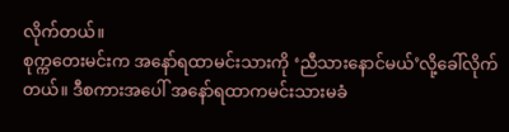လိုက်တယ်။
စုက္ကတေးမင်းက အနော်ရထာမင်းသားကို ‘ညီသားနောင်မယ်’လို့ခေါ်လိုက်တယ်။ ဒီစကားအပေါ် အနော်ရထာကမင်းသားမခံ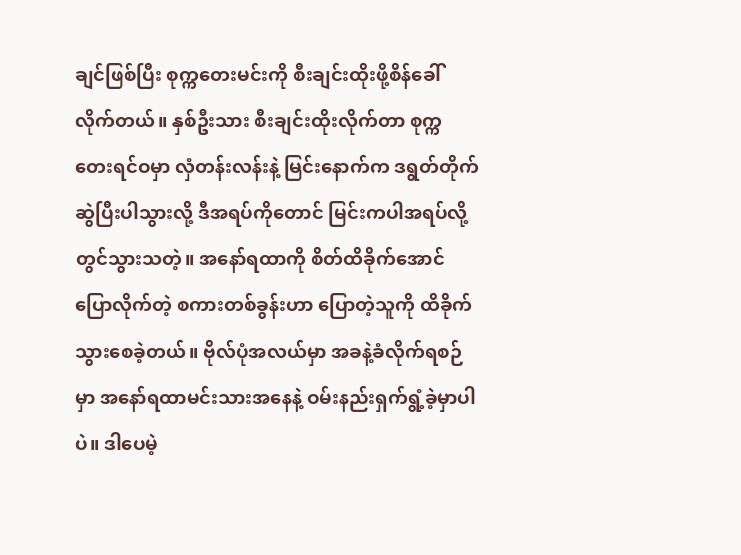ချင်ဖြစ်ပြီး စုက္ကတေးမင်းကို စီးချင်းထိုးဖို့စိန်ခေါ်လိုက်တယ်။ နှစ်ဦးသား စီးချင်းထိုးလိုက်တာ စုက္ကတေးရင်ဝမှာ လှံတန်းလန်းနဲ့ မြင်းနောက်က ဒရွတ်တိုက်ဆွဲပြီးပါသွားလို့ ဒီအရပ်ကိုတောင် မြင်းကပါအရပ်လို့တွင်သွားသတဲ့။ အနော်ရထာကို စိတ်ထိခိုက်အောင် ပြောလိုက်တဲ့ စကားတစ်ခွန်းဟာ ပြောတဲ့သူကို ထိခိုက်သွားစေခဲ့တယ်။ ဗိုလ်ပုံအလယ်မှာ အခနဲ့ခံလိုက်ရစဉ်မှာ အနော်ရထာမင်းသားအနေနဲ့ ဝမ်းနည်းရှက်ရွံ့ခဲ့မှာပါပဲ။ ဒါပေမဲ့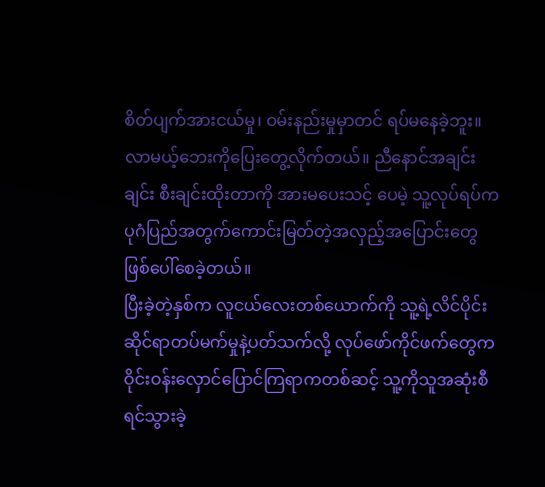စိတ်ပျက်အားငယ်မှု၊ ဝမ်းနည်းမှုမှာတင် ရပ်မနေခဲ့ဘူး။ လာမယ့်ဘေးကိုပြေးတွေ့လိုက်တယ်။ ညီနောင်အချင်းချင်း စီးချင်းထိုးတာကို အားမပေးသင့် ပေမဲ့ သူ့လုပ်ရပ်က ပုဂံပြည်အတွက်ကောင်းမြတ်တဲ့အလှည့်အပြောင်းတွေ ဖြစ်ပေါ်စေခဲ့တယ်။
ပြီးခဲ့တဲ့နှစ်က လူငယ်လေးတစ်ယောက်ကို သူ့ရဲ့လိင်ပိုင်းဆိုင်ရာတပ်မက်မှုနဲ့ပတ်သက်လို့ လုပ်ဖော်ကိုင်ဖက်တွေက ဝိုင်းဝန်းလှောင်ပြောင်ကြရာကတစ်ဆင့် သူ့ကိုသူအဆုံးစီရင်သွားခဲ့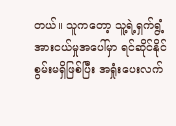တယ်။ သူကတော့ သူ့ရဲ့ရှက်ရွံ့အားငယ်မှုအပေါ်မှာ ရင်ဆိုင်နိုင်စွမ်းမရှိဖြစ်ပြီး အရှုံးပေးလက်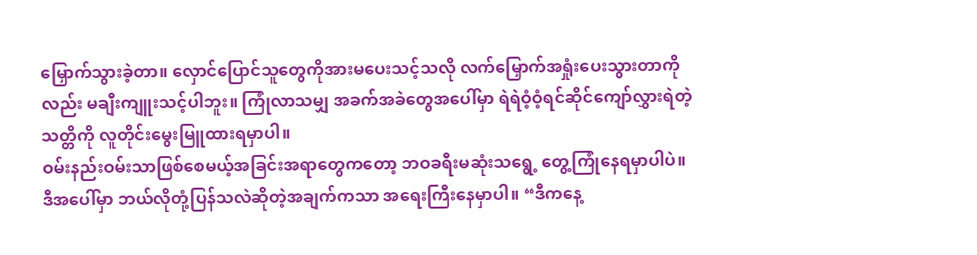မြှောက်သွားခဲ့တာ။ လှောင်ပြောင်သူတွေကိုအားမပေးသင့်သလို လက်မြှောက်အရှုံးပေးသွားတာကိုလည်း မချီးကျူးသင့်ပါဘူး။ ကြုံလာသမျှ အခက်အခဲတွေအပေါ်မှာ ရဲရဲဝံ့ဝံ့ရင်ဆိုင်ကျော်လွှားရဲတဲ့သတ္တိကို လူတိုင်းမွေးမြူထားရမှာပါ။
ဝမ်းနည်းဝမ်းသာဖြစ်စေမယ့်အခြင်းအရာတွေကတော့ ဘဝခရီးမဆုံးသရွေ့ တွေ့ကြုံနေရမှာပါပဲ။ ဒီအပေါ်မှာ ဘယ်လိုတုံ့ပြန်သလဲဆိုတဲ့အချက်ကသာ အရေးကြီးနေမှာပါ။ “ဒီကနေ့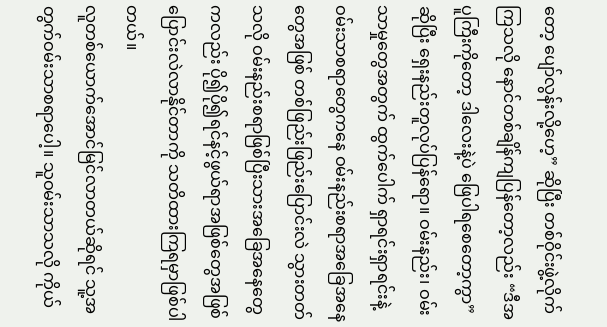တော့ ပျော်လွန်းလို့ဟေ့” ဆိုပြီး တစ်ဝိုင်းဖွဲ့လိုက်ကြသလို နောင်တစ်ချိန်ကျပြန်တော့လည်း “ဒီအပူကြီးကိုတော့ ဒါလေးနဲ့ပဲ ဖြေပါရစေတော့ကွာ”ဆိုပြီး ရှေးနည်းတူလုပ်ပြန်ရော။ ဝမ်းနည်း၊ ဝမ်းသာမှုတွေအတွက် ထွက်ပေါက် ရှာရင်းရှာရင်းနဲ့ ဝမ်းသာစရာတွေကနေ ဝမ်းနည်းစရာအခြေအနေတွေအဖြစ် တစ်ဖြည်းဖြည်းပြောင်းလဲ သွားတတ်သလို ဝမ်းနည်းစရာဖြစ်ပြီးသားအခြေအနေတွေကလည်း ပို၍ပို၍ရင်နင့်ဖွယ်ရာအဖြစ်တွေအဖြစ် ပြောင်းလဲလာနိုင်တာကို သတိထားကြရမှာဖြစ်ပါတယ်။
လူတစ်ယောက်အောင်မြင်လာတယ်ဆိုရင် သူ့အတွက်ဝမ်းသာစရာပေါ့။ သူဝမ်းသာသလို ကိုယ်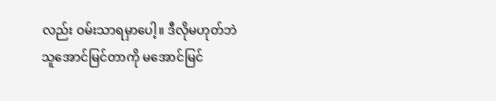လည်း ဝမ်းသာရမှာပေါ့။ ဒီလိုမဟုတ်ဘဲ သူအောင်မြင်တာကို မအောင်မြင်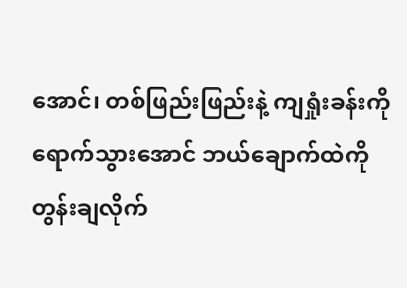အောင်၊ တစ်ဖြည်းဖြည်းနဲ့ ကျရှုံးခန်းကိုရောက်သွားအောင် ဘယ်ချောက်ထဲကိုတွန်းချလိုက်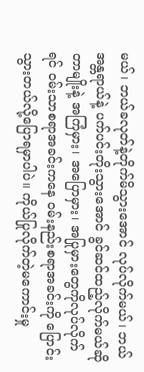မယ်၊ ဘယ်ခလုတ်နဲ့တိုက်မိသွားအောင် လုပ်လိုက်မယ်၊ ဘယ်အန္တရာယ်နဲ့ ပက်ပင်းတိုးသွားအောင် ခွင်ဆင်ထည့်လိုက်မယ်ဆိုတာမျိုးနဲ့ အကြံမှား၊ အပြောမှား၊ အပြုမှားတွေကိုလုပ်လိုက်ရင် ဝမ်းသာစရာအခင်းကနေ ဝမ်းနည်းစရာအခင်းကို ပြောင်းသွားတယ်လို့ပြောရမှာပါပဲ။ ကိုယ်ပြုလိုက်တဲ့မကောင်းမှု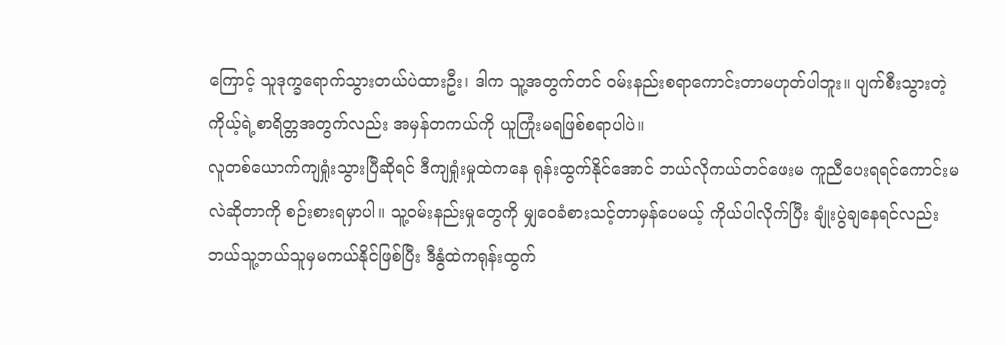ကြောင့် သူဒုက္ခရောက်သွားတယ်ပဲထားဦး၊ ဒါက သူ့အတွက်တင် ဝမ်းနည်းစရာကောင်းတာမဟုတ်ပါဘူး။ ပျက်စီးသွားတဲ့ ကိုယ့်ရဲ့စာရိတ္တအတွက်လည်း အမှန်တကယ်ကို ယူကြုံးမရဖြစ်စရာပါပဲ။
လူတစ်ယောက်ကျရှုံးသွားပြီဆိုရင် ဒီကျရှုံးမှုထဲကနေ ရုန်းထွက်နိုင်အောင် ဘယ်လိုကယ်တင်ဖေးမ ကူညီပေးရရင်ကောင်းမလဲဆိုတာကို စဉ်းစားရမှာပါ။ သူ့ဝမ်းနည်းမှုတွေကို မျှဝေခံစားသင့်တာမှန်ပေမယ့် ကိုယ်ပါလိုက်ပြီး ချုံးပွဲချနေရင်လည်း ဘယ်သူ့ဘယ်သူမှမကယ်နိုင်ဖြစ်ပြီး ဒီနွံထဲကရုန်းထွက်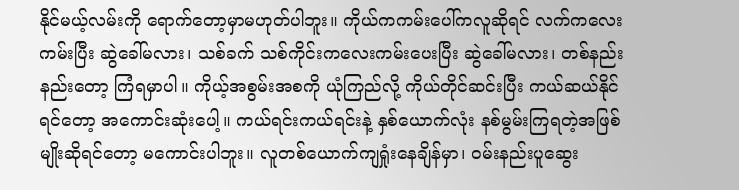နိုင်မယ့်လမ်းကို ရောက်တော့မှာမဟုတ်ပါဘူး။ ကိုယ်ကကမ်းပေါ်ကလူဆိုရင် လက်ကလေးကမ်းပြီး ဆွဲခေါ်မလား၊ သစ်ခက် သစ်ကိုင်းကလေးကမ်းပေးပြီး ဆွဲခေါ်မလား၊ တစ်နည်းနည်းတော့ ကြံရမှာပါ။ ကိုယ့်အစွမ်းအစကို ယုံကြည်လို့ ကိုယ်တိုင်ဆင်းပြီး ကယ်ဆယ်နိုင်ရင်တော့ အကောင်းဆုံးပေါ့။ ကယ်ရင်းကယ်ရင်းနဲ့ နှစ်ယောက်လုံး နစ်မွမ်းကြရတဲ့အဖြစ်မျိုးဆိုရင်တော့ မကောင်းပါဘူး။ လူတစ်ယောက်ကျရှုံးနေချိန်မှာ၊ ဝမ်းနည်းပူဆွေး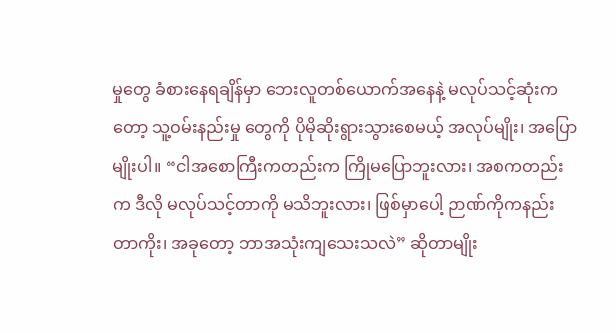မှုတွေ ခံစားနေရချိန်မှာ ဘေးလူတစ်ယောက်အနေနဲ့ မလုပ်သင့်ဆုံးကတော့ သူ့ဝမ်းနည်းမှု တွေကို ပိုမိုဆိုးရွားသွားစေမယ့် အလုပ်မျိုး၊ အပြောမျိုးပါ။ “ငါအစောကြီးကတည်းက ကြိုမပြောဘူးလား၊ အစကတည်းက ဒီလို မလုပ်သင့်တာကို မသိဘူးလား၊ ဖြစ်မှာပေါ့ ဉာဏ်ကိုကနည်းတာကိုး၊ အခုတော့ ဘာအသုံးကျသေးသလဲ” ဆိုတာမျိုး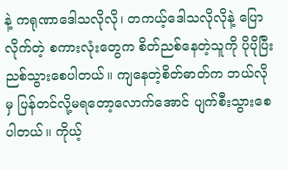နဲ့ ကရုဏာဒေါသလိုလို၊ တကယ့်ဒေါသလိုလိုနဲ့ ပြောလိုက်တဲ့ စကားလုံးတွေက စိတ်ညစ်နေတဲ့သူကို ပိုပိုပြီးညစ်သွားစေပါတယ်။ ကျနေတဲ့စိတ်ဓာတ်က ဘယ်လိုမှ ပြန်တင်လို့မရတော့လောက်အောင် ပျက်စီးသွားစေပါတယ်။ ကိုယ့်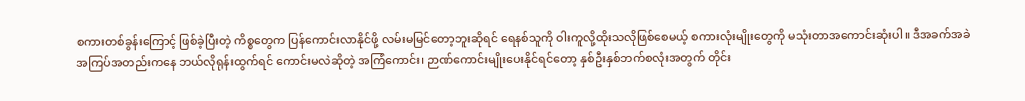စကားတစ်ခွန်းကြောင့် ဖြစ်ခဲ့ပြီးတဲ့ ကိစ္စတွေက ပြန်ကောင်းလာနိုင်ဖို့ လမ်းမမြင်တော့ဘူးဆိုရင် ရေနစ်သူကို ဝါးကူလို့ထိုးသလိုဖြစ်စေမယ့် စကားလုံးမျိုးတွေကို မသုံးတာအကောင်းဆုံးပါ။ ဒီအခက်အခဲအကြပ်အတည်းကနေ ဘယ်လိုရုန်းထွက်ရင် ကောင်းမလဲဆိုတဲ့ အကြံကောင်း၊ ဉာဏ်ကောင်းမျိုးပေးနိုင်ရင်တော့ နှစ်ဦးနှစ်ဘက်စလုံးအတွက် တိုင်း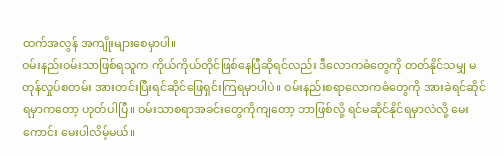ထက်အလွန် အကျိုးများစေမှာပါ။
ဝမ်းနည်းဝမ်းသာဖြစ်ရသူက ကိုယ်ကိုယ်တိုင်ဖြစ်နေပြီဆိုရင်လည်း ဒီလောကဓံတွေကို တတ်နိုင်သမျှ မတုန်လှုပ်စတမ်း အားတင်းပြီးရင်ဆိုင်ဖြေရှင်းကြရမှာပါပဲ။ ဝမ်းနည်းစရာလောကဓံတွေကို အားခဲရင်ဆိုင် ရမှာကတော့ ဟုတ်ပါပြီ။ ဝမ်းသာစရာအခင်းတွေကိုကျတော့ ဘာဖြစ်လို့ ရင်မဆိုင်နိုင်ရမှာလဲလို့ မေးကောင်း မေးပါလိမ့်မယ်။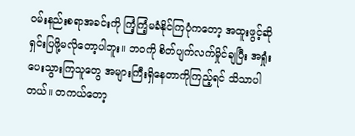ဝမ်းနည်းစရာအခင်းကို ကြံ့ကြံ့မခံနိုင်ကြပုံကတော့ အထူးဖွင့်ဆိုရှင်းပြဖို့မလိုတော့ပါဘူး။ ဘဝကို စိတ်ပျက်လက်မှိုင်ချပြီး အရှုံးပေးသွားကြသူတွေ အများကြီးရှိနေတာကိုကြည့်ရင် သိသာပါတယ်။ တကယ်တော့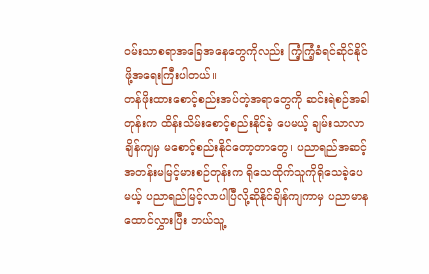ဝမ်းသာစရာအခြေအနေတွေကိုလည်း ကြံ့ကြံ့ခံရင်ဆိုင်နိုင်ဖို့အရေးကြီးပါတယ်။
တန်ဖိုးထားစောင့်စည်းအပ်တဲ့အရာတွေကို ဆင်းရဲစဉ်အခါတုန်းက ထိန်းသိမ်းစောင့်စည်းနိုင်ခဲ့ ပေမယ့် ချမ်းသာလာချိန်ကျမှ မစောင့်စည်းနိုင်တော့တာတွေ၊ ပညာရည်အဆင့်အတန်းမမြင့်မားစဉ်တုန်းက ရိုသေထိုက်သူကိုရိုသေခဲ့ပေမယ့် ပညာရည်မြင့်လာပါပြီလို့ဆိုနိုင်ချိန်ကျကာမှ ပညာမာနထောင်လွှားပြီး ဘယ်သူ့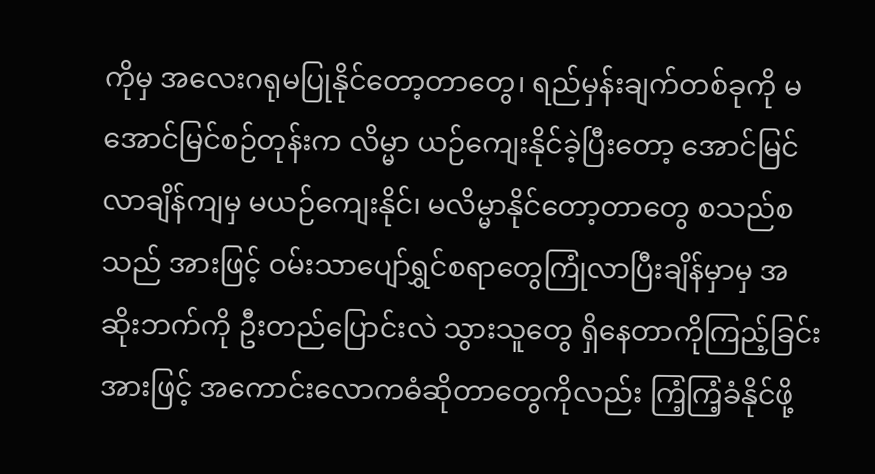ကိုမှ အလေးဂရုမပြုနိုင်တော့တာတွေ၊ ရည်မှန်းချက်တစ်ခုကို မအောင်မြင်စဉ်တုန်းက လိမ္မာ ယဉ်ကျေးနိုင်ခဲ့ပြီးတော့ အောင်မြင်လာချိန်ကျမှ မယဉ်ကျေးနိုင်၊ မလိမ္မာနိုင်တော့တာတွေ စသည်စသည် အားဖြင့် ဝမ်းသာပျော်ရွှင်စရာတွေကြုံလာပြီးချိန်မှာမှ အဆိုးဘက်ကို ဦးတည်ပြောင်းလဲ သွားသူတွေ ရှိနေတာကိုကြည့်ခြင်းအားဖြင့် အကောင်းလောကဓံဆိုတာတွေကိုလည်း ကြံ့ကြံ့ခံနိုင်ဖို့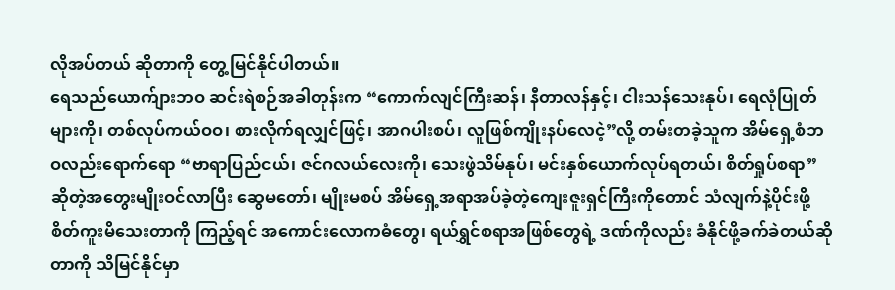လိုအပ်တယ် ဆိုတာကို တွေ့မြင်နိုင်ပါတယ်။
ရေသည်ယောက်ျားဘဝ ဆင်းရဲစဉ်အခါတုန်းက “ကောက်လျင်ကြီးဆန်၊ နီတာလန်နှင့်၊ ငါးသန်သေးနုပ်၊ ရေလုံပြုတ်များကို၊ တစ်လုပ်ကယ်ဝဝ၊ စားလိုက်ရလျှင်ဖြင့်၊ အာဂပါးစပ်၊ လူဖြစ်ကျိုးနပ်လေငဲ့”လို့ တမ်းတခဲ့သူက အိမ်ရှေ့စံဘဝလည်းရောက်ရော “ဗာရာပြည်ငယ်၊ ဇင်ဂလယ်လေးကို၊ သေးဖွဲသိမ်နုပ်၊ မင်းနှစ်ယောက်လုပ်ရတယ်၊ စိတ်ရှုပ်စရာ”ဆိုတဲ့အတွေးမျိုးဝင်လာပြီး ဆွေမတော်၊ မျိုးမစပ် အိမ်ရှေ့အရာအပ်ခဲ့တဲ့ကျေးဇူးရှင်ကြီးကိုတောင် သံလျက်နဲ့ပိုင်းဖို့စိတ်ကူးမိသေးတာကို ကြည့်ရင် အကောင်းလောကဓံတွေ၊ ရယ်ရွှင်စရာအဖြစ်တွေရဲ့ ဒဏ်ကိုလည်း ခံနိုင်ဖို့ခက်ခဲတယ်ဆိုတာကို သိမြင်နိုင်မှာ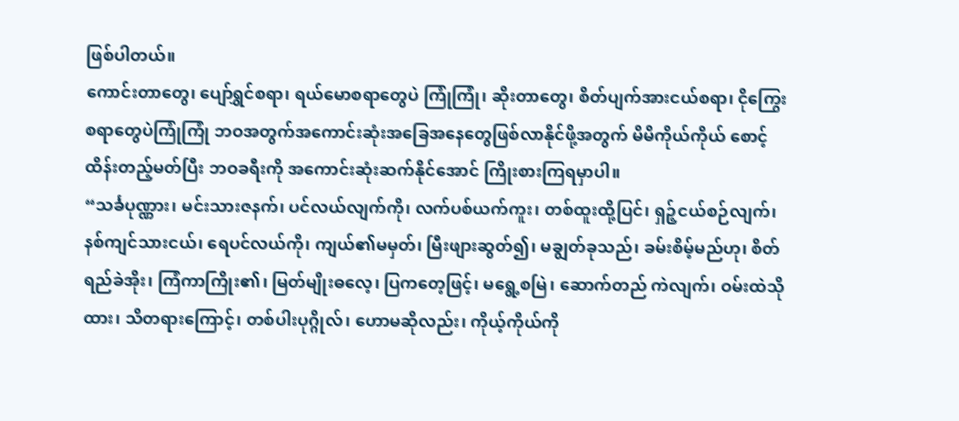ဖြစ်ပါတယ်။
ကောင်းတာတွေ၊ ပျော်ရွှင်စရာ၊ ရယ်မောစရာတွေပဲ ကြုံကြုံ၊ ဆိုးတာတွေ၊ စိတ်ပျက်အားငယ်စရာ၊ ငိုကြွေးစရာတွေပဲကြုံကြုံ ဘဝအတွက်အကောင်းဆုံးအခြေအနေတွေဖြစ်လာနိုင်ဖို့အတွက် မိမိကိုယ်ကိုယ် စောင့်ထိန်းတည့်မတ်ပြီး ဘဝခရီးကို အကောင်းဆုံးဆက်နိုင်အောင် ကြိုးစားကြရမှာပါ။
“သင်္ခပုဏ္ဏား၊ မင်းသားဇနက်၊ ပင်လယ်လျက်ကို၊ လက်ပစ်ယက်ကူး၊ တစ်ထူးထို့ပြင်၊ ရှဉ့်ငယ်စဉ်လျက်၊ နစ်ကျင်သားငယ်၊ ရေပင်လယ်ကို၊ ကျယ်၏မမှတ်၊ မြီးဖျားဆွတ်၍၊ မချွတ်ခုသည်၊ ခမ်းစိမ့်မည်ဟု၊ စိတ်ရည်ခဲအိုး၊ ကြံကာကြိုး၏၊ မြတ်မျိုးဓလေ့၊ ပြကတေ့ဖြင့်၊ မရွေ့စမြဲ၊ ဆောက်တည် ကဲလျက်၊ ဝမ်းထဲသိုထား၊ သိတရားကြောင့်၊ တစ်ပါးပုဂ္ဂိုလ်၊ ဟောမဆိုလည်း၊ ကိုယ့်ကိုယ်ကို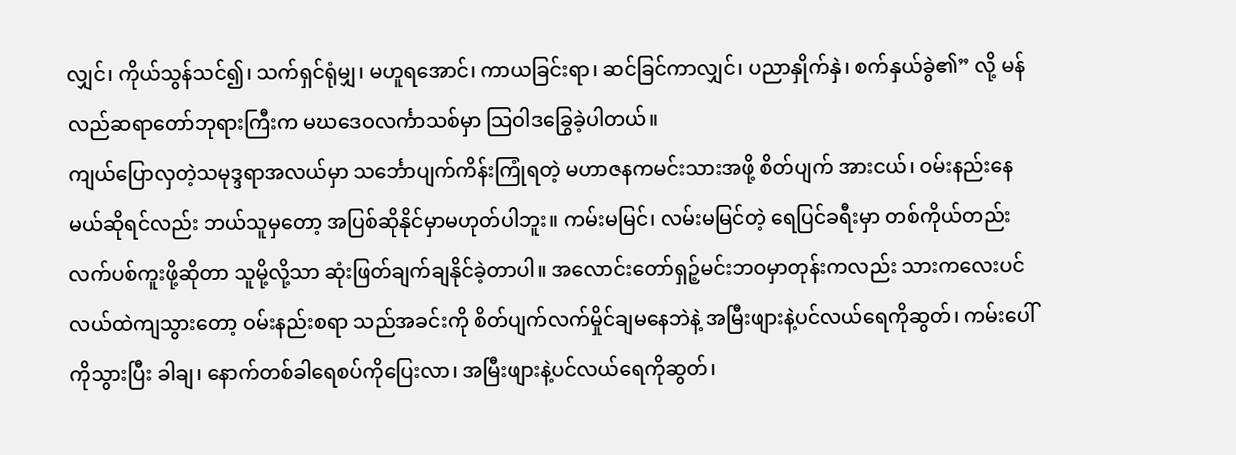လျှင်၊ ကိုယ်သွန်သင်၍၊ သက်ရှင်ရုံမျှ၊ မဟူရအောင်၊ ကာယခြင်းရာ၊ ဆင်ခြင်ကာလျှင်၊ ပညာနှိုက်နှဲ၊ စက်နှယ်ခွဲ၏” လို့ မန်လည်ဆရာတော်ဘုရားကြီးက မဃဒေဝလင်္ကာသစ်မှာ သြဝါဒခြွေခဲ့ပါတယ်။
ကျယ်ပြောလှတဲ့သမုဒ္ဒရာအလယ်မှာ သင်္ဘောပျက်ကိန်းကြုံရတဲ့ မဟာဇနကမင်းသားအဖို့ စိတ်ပျက် အားငယ်၊ ဝမ်းနည်းနေမယ်ဆိုရင်လည်း ဘယ်သူမှတော့ အပြစ်ဆိုနိုင်မှာမဟုတ်ပါဘူး။ ကမ်းမမြင်၊ လမ်းမမြင်တဲ့ ရေပြင်ခရီးမှာ တစ်ကိုယ်တည်းလက်ပစ်ကူးဖို့ဆိုတာ သူမို့လို့သာ ဆုံးဖြတ်ချက်ချနိုင်ခဲ့တာပါ။ အလောင်းတော်ရှဉ့်မင်းဘဝမှာတုန်းကလည်း သားကလေးပင်လယ်ထဲကျသွားတော့ ဝမ်းနည်းစရာ သည်အခင်းကို စိတ်ပျက်လက်မှိုင်ချမနေဘဲနဲ့ အမြီးဖျားနဲ့ပင်လယ်ရေကိုဆွတ်၊ ကမ်းပေါ်ကိုသွားပြီး ခါချ၊ နောက်တစ်ခါရေစပ်ကိုပြေးလာ၊ အမြီးဖျားနဲ့ပင်လယ်ရေကိုဆွတ်၊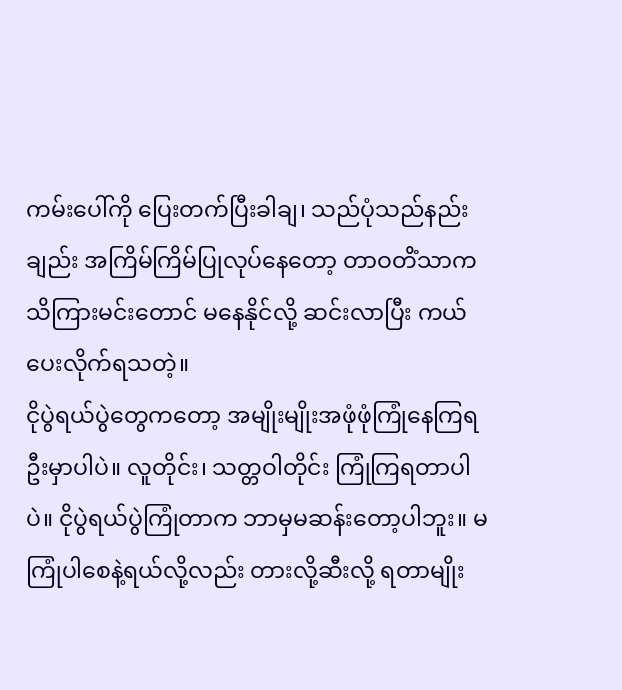ကမ်းပေါ်ကို ပြေးတက်ပြီးခါချ၊ သည်ပုံသည်နည်းချည်း အကြိမ်ကြိမ်ပြုလုပ်နေတော့ တာဝတိံသာကသိကြားမင်းတောင် မနေနိုင်လို့ ဆင်းလာပြီး ကယ်ပေးလိုက်ရသတဲ့။
ငိုပွဲရယ်ပွဲတွေကတော့ အမျိုးမျိုးအဖုံဖုံကြုံနေကြရဦးမှာပါပဲ။ လူတိုင်း၊ သတ္တဝါတိုင်း ကြုံကြရတာပါပဲ။ ငိုပွဲရယ်ပွဲကြုံတာက ဘာမှမဆန်းတော့ပါဘူး။ မကြုံပါစေနဲ့ရယ်လို့လည်း တားလို့ဆီးလို့ ရတာမျိုး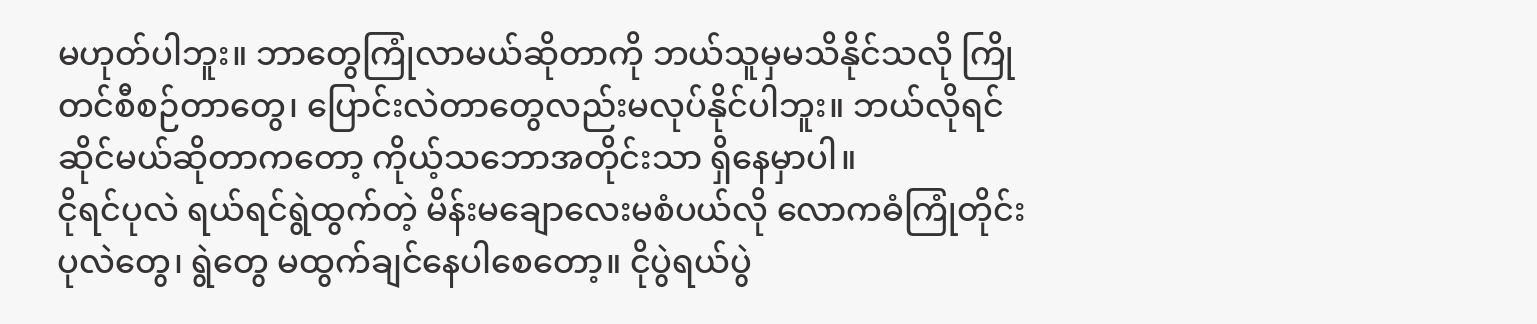မဟုတ်ပါဘူး။ ဘာတွေကြုံလာမယ်ဆိုတာကို ဘယ်သူမှမသိနိုင်သလို ကြိုတင်စီစဉ်တာတွေ၊ ပြောင်းလဲတာတွေလည်းမလုပ်နိုင်ပါဘူး။ ဘယ်လိုရင်ဆိုင်မယ်ဆိုတာကတော့ ကိုယ့်သဘောအတိုင်းသာ ရှိနေမှာပါ။
ငိုရင်ပုလဲ ရယ်ရင်ရွဲထွက်တဲ့ မိန်းမချောလေးမစံပယ်လို လောကဓံကြုံတိုင်း ပုလဲတွေ၊ ရွဲတွေ မထွက်ချင်နေပါစေတော့။ ငိုပွဲရယ်ပွဲ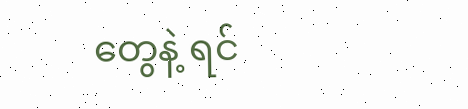တွေနဲ့ ရင်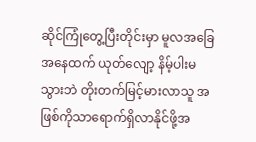ဆိုင်ကြုံတွေ့ပြီးတိုင်းမှာ မူလအခြေအနေထက် ယုတ်လျော့ နိမ့်ပါးမသွားဘဲ တိုးတက်မြင့်မားလာသူ အဖြစ်ကိုသာရောက်ရှိလာနိုင်ဖို့အ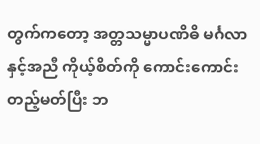တွက်ကတော့ အတ္တသမ္မာပဏိဓိ မင်္ဂလာနှင့်အညီ ကိုယ့်စိတ်ကို ကောင်းကောင်းတည့်မတ်ပြီး ဘ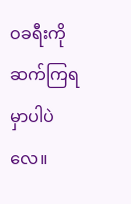ဝခရီးကို ဆက်ကြရမှာပါပဲလေ။